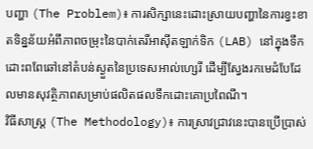បញ្ហា (The Problem)៖ ការសិក្សានេះដោះស្រាយបញ្ហានៃការខ្វះខាតទិន្នន័យអំពីភាពចម្រុះនៃបាក់តេរីអាស៊ីតឡាក់ទិក (LAB) នៅក្នុងទឹកដោះពពែឆៅនៅតំបន់ស្ងួតនៃប្រទេសអាល់ហ្សេរី ដើម្បីស្វែងរកមេដំបែដែលមានសុវត្ថិភាពសម្រាប់ផលិតផលទឹកដោះគោប្រពៃណី។
វិធីសាស្ត្រ (The Methodology)៖ ការស្រាវជ្រាវនេះបានប្រើប្រាស់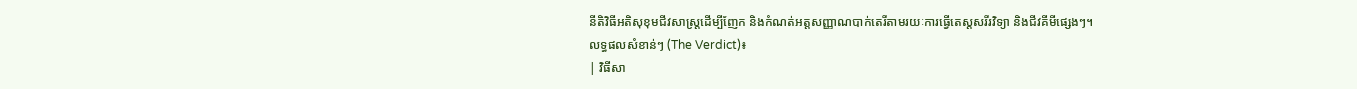នីតិវិធីអតិសុខុមជីវសាស្ត្រដើម្បីញែក និងកំណត់អត្តសញ្ញាណបាក់តេរីតាមរយៈការធ្វើតេស្តសរីរវិទ្យា និងជីវគីមីផ្សេងៗ។
លទ្ធផលសំខាន់ៗ (The Verdict)៖
| វិធីសា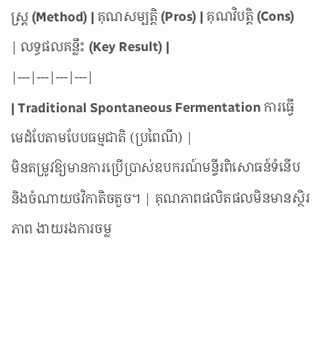ស្ត្រ (Method) | គុណសម្បត្តិ (Pros) | គុណវិបត្តិ (Cons) | លទ្ធផលគន្លឹះ (Key Result) |
|---|---|---|---|
| Traditional Spontaneous Fermentation ការធ្វើមេដំបែតាមបែបធម្មជាតិ (ប្រពៃណី) |
មិនតម្រូវឱ្យមានការប្រើប្រាស់ឧបករណ៍មន្ទីរពិសោធន៍ទំនើប និងចំណាយថវិកាតិចតួច។ | គុណភាពផលិតផលមិនមានស្ថិរភាព ងាយរងការចម្ល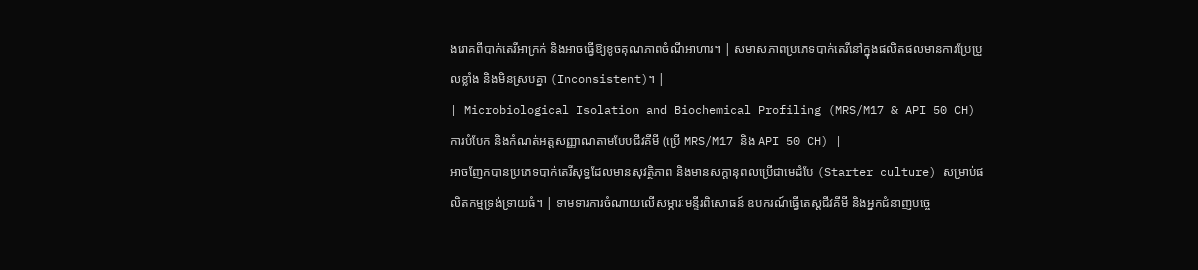ងរោគពីបាក់តេរីអាក្រក់ និងអាចធ្វើឱ្យខូចគុណភាពចំណីអាហារ។ | សមាសភាពប្រភេទបាក់តេរីនៅក្នុងផលិតផលមានការប្រែប្រួលខ្លាំង និងមិនស្របគ្នា (Inconsistent)។ |
| Microbiological Isolation and Biochemical Profiling (MRS/M17 & API 50 CH) ការបំបែក និងកំណត់អត្តសញ្ញាណតាមបែបជីវគីមី (ប្រើ MRS/M17 និង API 50 CH) |
អាចញែកបានប្រភេទបាក់តេរីសុទ្ធដែលមានសុវត្ថិភាព និងមានសក្តានុពលប្រើជាមេដំបែ (Starter culture) សម្រាប់ផលិតកម្មទ្រង់ទ្រាយធំ។ | ទាមទារការចំណាយលើសម្ភារៈមន្ទីរពិសោធន៍ ឧបករណ៍ធ្វើតេស្តជីវគីមី និងអ្នកជំនាញបច្ចេ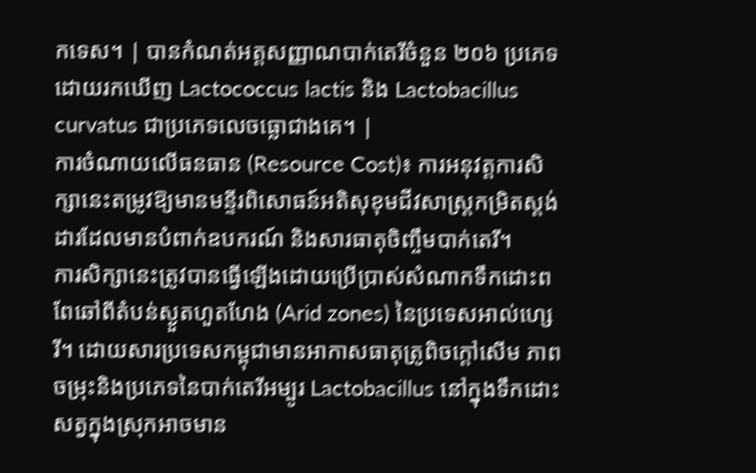កទេស។ | បានកំណត់អត្តសញ្ញាណបាក់តេរីចំនួន ២០៦ ប្រភេទ ដោយរកឃើញ Lactococcus lactis និង Lactobacillus curvatus ជាប្រភេទលេចធ្លោជាងគេ។ |
ការចំណាយលើធនធាន (Resource Cost)៖ ការអនុវត្តការសិក្សានេះតម្រូវឱ្យមានមន្ទីរពិសោធន៍អតិសុខុមជីវសាស្ត្រកម្រិតស្តង់ដារដែលមានបំពាក់ឧបករណ៍ និងសារធាតុចិញ្ចឹមបាក់តេរី។
ការសិក្សានេះត្រូវបានធ្វើឡើងដោយប្រើប្រាស់សំណាកទឹកដោះពពែឆៅពីតំបន់ស្ងួតហួតហែង (Arid zones) នៃប្រទេសអាល់ហ្សេរី។ ដោយសារប្រទេសកម្ពុជាមានអាកាសធាតុត្រូពិចក្តៅសើម ភាពចម្រុះនិងប្រភេទនៃបាក់តេរីអម្បូរ Lactobacillus នៅក្នុងទឹកដោះសត្វក្នុងស្រុកអាចមាន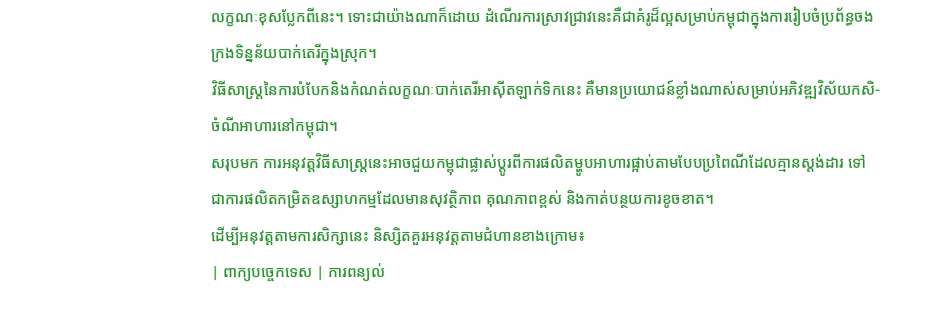លក្ខណៈខុសប្លែកពីនេះ។ ទោះជាយ៉ាងណាក៏ដោយ ដំណើរការស្រាវជ្រាវនេះគឺជាគំរូដ៏ល្អសម្រាប់កម្ពុជាក្នុងការរៀបចំប្រព័ន្ធចងក្រងទិន្នន័យបាក់តេរីក្នុងស្រុក។
វិធីសាស្ត្រនៃការបំបែកនិងកំណត់លក្ខណៈបាក់តេរីអាស៊ីតឡាក់ទិកនេះ គឺមានប្រយោជន៍ខ្លាំងណាស់សម្រាប់អភិវឌ្ឍវិស័យកសិ-ចំណីអាហារនៅកម្ពុជា។
សរុបមក ការអនុវត្តវិធីសាស្ត្រនេះអាចជួយកម្ពុជាផ្លាស់ប្តូរពីការផលិតម្ហូបអាហារផ្អាប់តាមបែបប្រពៃណីដែលគ្មានស្តង់ដារ ទៅជាការផលិតកម្រិតឧស្សាហកម្មដែលមានសុវត្ថិភាព គុណភាពខ្ពស់ និងកាត់បន្ថយការខូចខាត។
ដើម្បីអនុវត្តតាមការសិក្សានេះ និស្សិតគួរអនុវត្តតាមជំហានខាងក្រោម៖
| ពាក្យបច្ចេកទេស | ការពន្យល់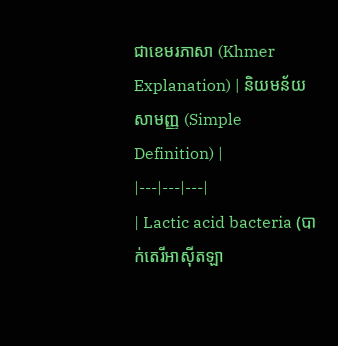ជាខេមរភាសា (Khmer Explanation) | និយមន័យសាមញ្ញ (Simple Definition) |
|---|---|---|
| Lactic acid bacteria (បាក់តេរីអាស៊ីតឡា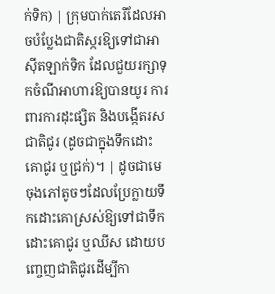ក់ទិក) | ក្រុមបាក់តេរីដែលអាចបំប្លែងជាតិស្ករឱ្យទៅជាអាស៊ីតឡាក់ទិក ដែលជួយរក្សាទុកចំណីអាហារឱ្យបានយូរ ការពារការដុះផ្សិត និងបង្កើតរសជាតិជូរ (ដូចជាក្នុងទឹកដោះគោជូរ ឬជ្រក់)។ | ដូចជាមេចុងភៅតូចៗដែលប្រែក្លាយទឹកដោះគោស្រស់ឱ្យទៅជាទឹកដោះគោជូរ ឬឈីស ដោយបញ្ចេញជាតិជូរដើម្បីកា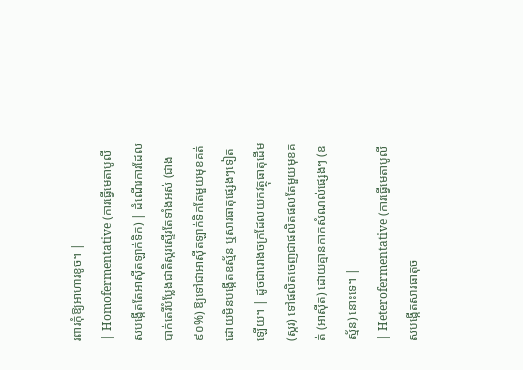រពារកុំឱ្យអាហារខូច។ |
| Homofermentative (ការធ្វើមេតាបូលីសបង្កើតតែអាស៊ីតឡាក់ទិក) | ដំណើរការដែលបាក់តេរីបំប្លែងជាតិស្ករស្ទើរតែទាំងអស់ (ជាង៩០%) ឱ្យទៅជាអាស៊ីតឡាក់ទិកតែមួយមុខគត់ ដោយមិនបង្កើតឧស្ម័ន ឬសារធាតុផ្សេងៗទៀតឡើយ។ | ដូចជារោងចក្រដែលយកវត្ថុធាតុដើម (ស្ករ) ទៅផលិតចេញជាផលិតផលតែមួយមុខគត់ (អាស៊ីត) ដោយគ្មានកាកសំណល់ផ្សេងៗ (ឧស្ម័ន) នោះទេ។ |
| Heterofermentative (ការធ្វើមេតាបូលីសបង្កើតសារធាតុច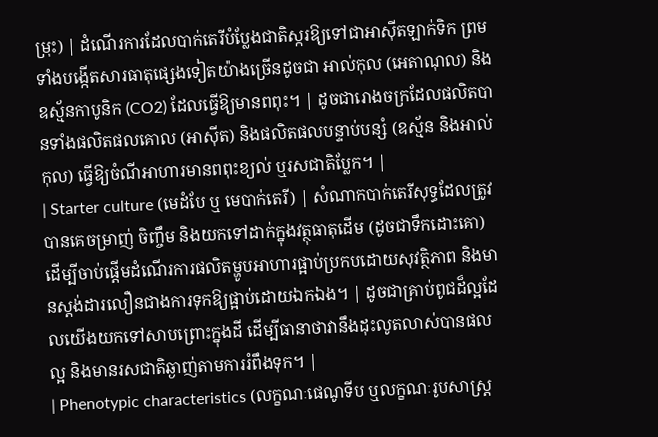ម្រុះ) | ដំណើរការដែលបាក់តេរីបំប្លែងជាតិស្ករឱ្យទៅជាអាស៊ីតឡាក់ទិក ព្រមទាំងបង្កើតសារធាតុផ្សេងទៀតយ៉ាងច្រើនដូចជា អាល់កុល (អេតាណុល) និងឧស្ម័នកាបូនិក (CO2) ដែលធ្វើឱ្យមានពពុះ។ | ដូចជារោងចក្រដែលផលិតបានទាំងផលិតផលគោល (អាស៊ីត) និងផលិតផលបន្ទាប់បន្សំ (ឧស្ម័ន និងអាល់កុល) ធ្វើឱ្យចំណីអាហារមានពពុះខ្យល់ ឬរសជាតិប្លែក។ |
| Starter culture (មេដំបែ ឬ មេបាក់តេរី) | សំណាកបាក់តេរីសុទ្ធដែលត្រូវបានគេចម្រាញ់ ចិញ្ចឹម និងយកទៅដាក់ក្នុងវត្ថុធាតុដើម (ដូចជាទឹកដោះគោ) ដើម្បីចាប់ផ្តើមដំណើរការផលិតម្ហូបអាហារផ្អាប់ប្រកបដោយសុវត្ថិភាព និងមានស្តង់ដារលឿនជាងការទុកឱ្យផ្អាប់ដោយឯកឯង។ | ដូចជាគ្រាប់ពូជដ៏ល្អដែលយើងយកទៅសាបព្រោះក្នុងដី ដើម្បីធានាថាវានឹងដុះលូតលាស់បានផលល្អ និងមានរសជាតិឆ្ងាញ់តាមការរំពឹងទុក។ |
| Phenotypic characteristics (លក្ខណៈផេណូទីប ឬលក្ខណៈរូបសាស្ត្រ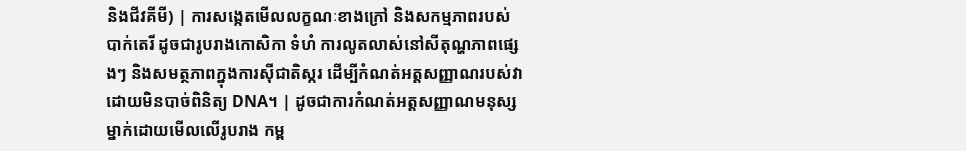និងជីវគីមី) | ការសង្កេតមើលលក្ខណៈខាងក្រៅ និងសកម្មភាពរបស់បាក់តេរី ដូចជារូបរាងកោសិកា ទំហំ ការលូតលាស់នៅសីតុណ្ហភាពផ្សេងៗ និងសមត្ថភាពក្នុងការស៊ីជាតិស្ករ ដើម្បីកំណត់អត្តសញ្ញាណរបស់វា ដោយមិនបាច់ពិនិត្យ DNA។ | ដូចជាការកំណត់អត្តសញ្ញាណមនុស្សម្នាក់ដោយមើលលើរូបរាង កម្ព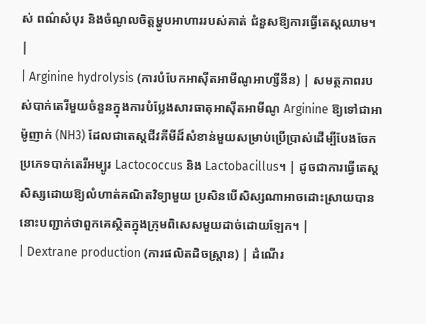ស់ ពណ៌សំបុរ និងចំណូលចិត្តម្ហូបអាហាររបស់គាត់ ជំនួសឱ្យការធ្វើតេស្តឈាម។ |
| Arginine hydrolysis (ការបំបែកអាស៊ីតអាមីណូអាហ្សីនីន) | សមត្ថភាពរបស់បាក់តេរីមួយចំនួនក្នុងការបំប្លែងសារធាតុអាស៊ីតអាមីណូ Arginine ឱ្យទៅជាអាម៉ូញាក់ (NH3) ដែលជាតេស្តជីវគីមីដ៏សំខាន់មួយសម្រាប់ប្រើប្រាស់ដើម្បីបែងចែកប្រភេទបាក់តេរីអម្បូរ Lactococcus និង Lactobacillus។ | ដូចជាការធ្វើតេស្តសិស្សដោយឱ្យលំហាត់គណិតវិទ្យាមួយ ប្រសិនបើសិស្សណាអាចដោះស្រាយបាន នោះបញ្ជាក់ថាពួកគេស្ថិតក្នុងក្រុមពិសេសមួយដាច់ដោយឡែក។ |
| Dextrane production (ការផលិតដិចស្ត្រាន) | ដំណើរ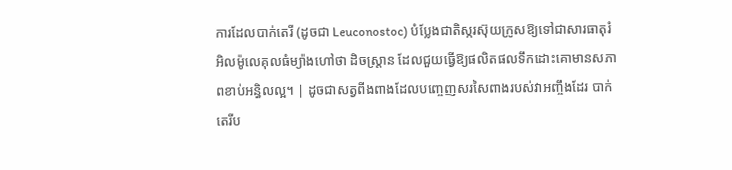ការដែលបាក់តេរី (ដូចជា Leuconostoc) បំប្លែងជាតិស្ករស៊ុយក្រូសឱ្យទៅជាសារធាតុរំអិលម៉ូលេគុលធំម្យ៉ាងហៅថា ដិចស្ត្រាន ដែលជួយធ្វើឱ្យផលិតផលទឹកដោះគោមានសភាពខាប់អន្ធិលល្អ។ | ដូចជាសត្វពីងពាងដែលបញ្ចេញសរសៃពាងរបស់វាអញ្ចឹងដែរ បាក់តេរីប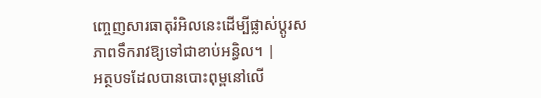ញ្ចេញសារធាតុរំអិលនេះដើម្បីផ្លាស់ប្តូរសភាពទឹករាវឱ្យទៅជាខាប់អន្ធិល។ |
អត្ថបទដែលបានបោះពុម្ពនៅលើ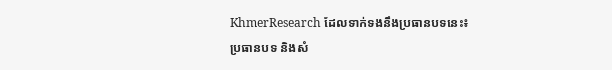KhmerResearch ដែលទាក់ទងនឹងប្រធានបទនេះ៖
ប្រធានបទ និងសំ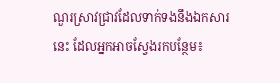ណួរស្រាវជ្រាវដែលទាក់ទងនឹងឯកសារនេះ ដែលអ្នកអាចស្វែងរកបន្ថែម៖